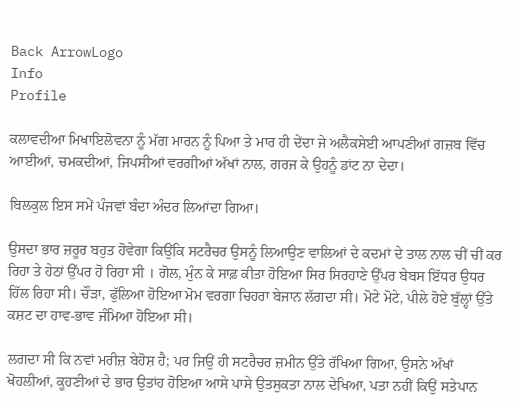Back ArrowLogo
Info
Profile

ਕਲਾਵਦੀਆ ਮਿਖਾਇਲੋਵਨਾ ਨੂੰ ਮੱਗ ਮਾਰਨ ਨੂੰ ਪਿਆ ਤੇ ਮਾਰ ਹੀ ਦੇਂਦਾ ਜੇ ਅਲੈਕਸੇਈ ਆਪਣੀਆਂ ਗਜ਼ਬ ਵਿੱਚ ਆਈਆਂ, ਚਮਕਦੀਆਂ, ਜਿਪਸੀਆਂ ਵਰਗੀਆਂ ਅੱਖਾਂ ਨਾਲ, ਗਰਜ ਕੇ ਉਹਨੂੰ ਡਾਂਟ ਨਾ ਦੇਦਾ।

ਬਿਲਕੁਲ ਇਸ ਸਮੇਂ ਪੰਜਵਾਂ ਬੰਦਾ ਅੰਦਰ ਲਿਆਂਦਾ ਗਿਆ।

ਉਸਦਾ ਭਾਰ ਜ਼ਰੂਰ ਬਹੁਤ ਹੋਵੇਗਾ ਕਿਉਂਕਿ ਸਟਰੈਚਰ ਉਸਨੂੰ ਲਿਆਉਣ ਵਾਲਿਆਂ ਦੇ ਕਦਮਾਂ ਦੇ ਤਾਲ ਨਾਲ ਚੀਂ ਚੀਂ ਕਰ ਰਿਹਾ ਤੇ ਹੇਠਾਂ ਉੱਪਰ ਹੋ ਰਿਹਾ ਸੀ । ਗੋਲ, ਮੁੰਨ ਕੇ ਸਾਫ਼ ਕੀਤਾ ਹੋਇਆ ਸਿਰ ਸਿਰਹਾਣੇ ਉੱਪਰ ਬੇਬਸ ਇੱਧਰ ਉਧਰ ਹਿੱਲ ਰਿਹਾ ਸੀ। ਚੌੜਾ, ਫੁੱਲਿਆ ਹੋਇਆ ਮੋਮ ਵਰਗਾ ਚਿਹਰਾ ਬੇਜਾਨ ਲੱਗਦਾ ਸੀ। ਮੋਟੇ ਮੋਟੇ, ਪੀਲੇ ਹੋਏ ਬੁੱਲ੍ਹਾਂ ਉੱਤੇ ਕਸ਼ਟ ਦਾ ਹਾਵ-ਭਾਵ ਜੰਮਿਆ ਹੋਇਆ ਸੀ।

ਲਗਦਾ ਸੀ ਕਿ ਨਵਾਂ ਮਰੀਜ਼ ਬੇਹੋਸ਼ ਹੈ; ਪਰ ਜਿਉਂ ਹੀ ਸਟਰੈਚਰ ਜ਼ਮੀਨ ਉੱਤੇ ਰੱਖਿਆ ਗਿਆ, ਉਸਨੇ ਅੱਖਾਂ ਖੋਹਲੀਆਂ, ਕੂਹਣੀਆਂ ਦੇ ਭਾਰ ਉਤਾਂਹ ਹੋਇਆ ਆਸੇ ਪਾਸੇ ਉਤਸੁਕਤਾ ਨਾਲ ਦੇਖਿਆ, ਪਤਾ ਨਹੀਂ ਕਿਉਂ ਸਤੇਪਾਨ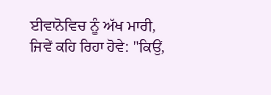ਈਵਾਨੋਵਿਚ ਨੂੰ ਅੱਖ ਮਾਰੀ, ਜਿਵੇਂ ਕਹਿ ਰਿਹਾ ਹੋਵੇ: "ਕਿਉਂ,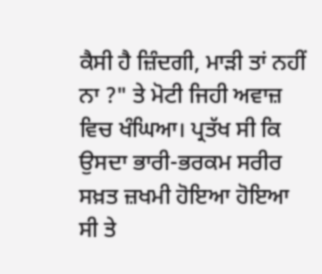ਕੈਸੀ ਹੈ ਜ਼ਿੰਦਗੀ, ਮਾੜੀ ਤਾਂ ਨਹੀਂ ਨਾ ?" ਤੇ ਮੋਟੀ ਜਿਹੀ ਅਵਾਜ਼ ਵਿਚ ਖੰਘਿਆ। ਪ੍ਰਤੱਖ ਸੀ ਕਿ ਉਸਦਾ ਭਾਰੀ-ਭਰਕਮ ਸਰੀਰ ਸਖ਼ਤ ਜ਼ਖਮੀ ਹੋਇਆ ਹੋਇਆ ਸੀ ਤੇ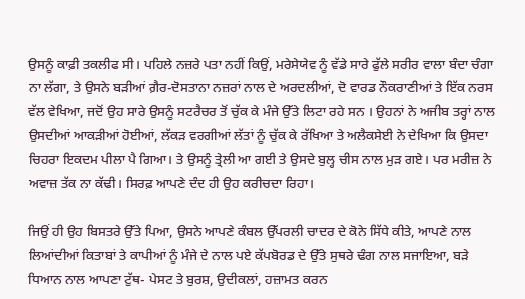ਉਸਨੂੰ ਕਾਫ਼ੀ ਤਕਲੀਫ ਸੀ। ਪਹਿਲੇ ਨਜ਼ਰੇ ਪਤਾ ਨਹੀਂ ਕਿਉਂ, ਮਰੇਸੇਯੇਵ ਨੂੰ ਵੱਡੇ ਸਾਰੇ ਫੁੱਲੇ ਸਰੀਰ ਵਾਲਾ ਬੰਦਾ ਚੰਗਾ ਨਾ ਲੱਗਾ, ਤੇ ਉਸਨੇ ਬੜੀਆਂ ਗ਼ੈਰ-ਦੋਸਤਾਨਾ ਨਜ਼ਰਾਂ ਨਾਲ ਦੇ ਅਰਦਲੀਆਂ, ਦੋ ਵਾਰਡ ਨੌਕਰਾਣੀਆਂ ਤੇ ਇੱਕ ਨਰਸ ਵੱਲ ਵੇਖਿਆ, ਜਦੋਂ ਉਹ ਸਾਰੇ ਉਸਨੂੰ ਸਟਰੈਚਰ ਤੋਂ ਚੁੱਕ ਕੇ ਮੰਜੇ ਉੱਤੇ ਲਿਟਾ ਰਹੇ ਸਨ । ਉਹਨਾਂ ਨੇ ਅਜੀਬ ਤਰ੍ਹਾਂ ਨਾਲ ਉਸਦੀਆਂ ਆਕੜੀਆਂ ਹੋਈਆਂ, ਲੱਕੜ ਵਰਗੀਆਂ ਲੱਤਾਂ ਨੂੰ ਚੁੱਕ ਕੇ ਰੱਖਿਆ ਤੇ ਅਲੈਕਸੇਈ ਨੇ ਦੇਖਿਆ ਕਿ ਉਸਦਾ ਚਿਹਰਾ ਇਕਦਮ ਪੀਲਾ ਪੈ ਗਿਆ। ਤੇ ਉਸਨੂੰ ਤ੍ਰੇਲੀ ਆ ਗਈ ਤੇ ਉਸਦੇ ਬੁਲ੍ਹ ਚੀਸ ਨਾਲ ਮੁੜ ਗਏ। ਪਰ ਮਰੀਜ਼ ਨੇ ਅਵਾਜ਼ ਤੱਕ ਨਾ ਕੱਢੀ। ਸਿਰਫ਼ ਆਪਣੇ ਦੰਦ ਹੀ ਉਹ ਕਰੀਚਦਾ ਰਿਹਾ।

ਜਿਉਂ ਹੀ ਉਹ ਬਿਸਤਰੇ ਉੱਤੇ ਪਿਆ, ਉਸਨੇ ਆਪਣੇ ਕੰਬਲ ਉੱਪਰਲੀ ਚਾਦਰ ਦੇ ਕੋਨੇ ਸਿੱਧੇ ਕੀਤੇ, ਆਪਣੇ ਨਾਲ ਲਿਆਂਦੀਆਂ ਕਿਤਾਬਾਂ ਤੇ ਕਾਪੀਆਂ ਨੂੰ ਮੰਜੇ ਦੇ ਨਾਲ ਪਏ ਕੱਪਬੋਰਡ ਦੇ ਉੱਤੇ ਸੁਥਰੇ ਢੰਗ ਨਾਲ ਸਜਾਇਆ, ਬੜੇ ਧਿਆਨ ਨਾਲ ਆਪਣਾ ਟੁੱਥ- ਪੇਸਟ ਤੇ ਬੁਰਸ਼, ਉਦੀਕਲਾਂ, ਹਜ਼ਾਮਤ ਕਰਨ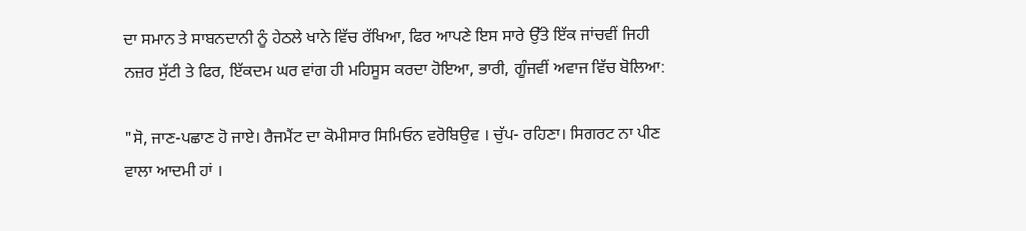ਦਾ ਸਮਾਨ ਤੇ ਸਾਬਨਦਾਨੀ ਨੂੰ ਹੇਠਲੇ ਖਾਨੇ ਵਿੱਚ ਰੱਖਿਆ, ਫਿਰ ਆਪਣੇ ਇਸ ਸਾਰੇ ਉੱਤੇ ਇੱਕ ਜਾਂਚਵੀਂ ਜਿਹੀ ਨਜ਼ਰ ਸੁੱਟੀ ਤੇ ਫਿਰ, ਇੱਕਦਮ ਘਰ ਵਾਂਗ ਹੀ ਮਹਿਸੂਸ ਕਰਦਾ ਹੋਇਆ, ਭਾਰੀ, ਗੂੰਜਵੀਂ ਅਵਾਜ ਵਿੱਚ ਬੋਲਿਆ:

"ਸੋ, ਜਾਣ-ਪਛਾਣ ਹੋ ਜਾਏ। ਰੈਜਮੈਂਟ ਦਾ ਕੋਮੀਸਾਰ ਸਿਮਿਓਨ ਵਰੋਬਿਉਵ । ਚੁੱਪ- ਰਹਿਣਾ। ਸਿਗਰਟ ਨਾ ਪੀਣ ਵਾਲਾ ਆਦਮੀ ਹਾਂ ।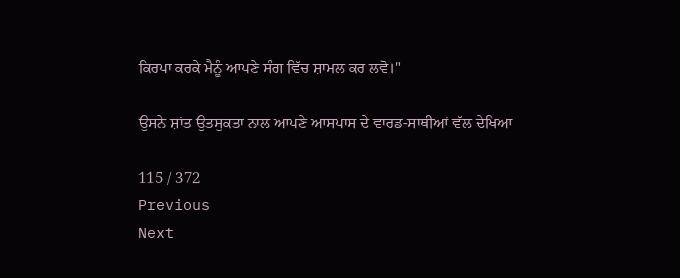ਕਿਰਪਾ ਕਰਕੇ ਮੈਨੂੰ ਆਪਣੇ ਸੰਗ ਵਿੱਚ ਸ਼ਾਮਲ ਕਰ ਲਵੋ।"

ਉਸਨੇ ਸ਼ਾਂਤ ਉਤਸੁਕਤਾ ਨਾਲ ਆਪਣੇ ਆਸਪਾਸ ਦੇ ਵਾਰਡ-ਸਾਥੀਆਂ ਵੱਲ ਦੇਖਿਆ

115 / 372
Previous
Next